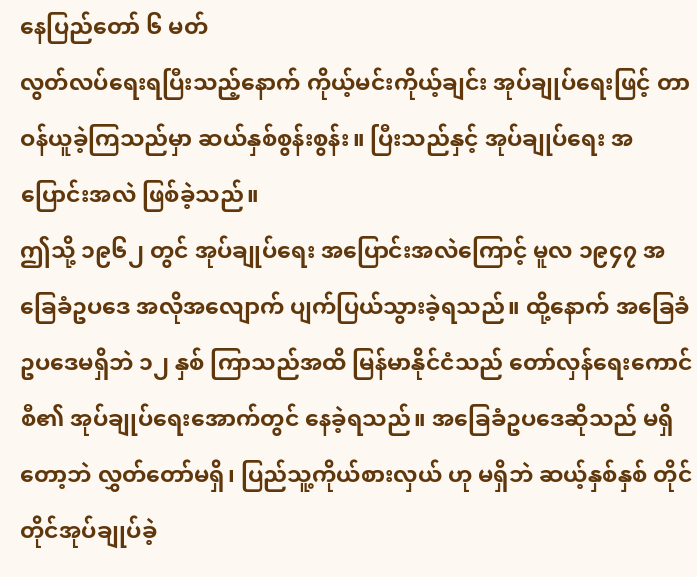နေပြည်တော် ၆ မတ်
လွတ်လပ်ရေးရပြီးသည့်နောက် ကိုယ့်မင်းကိုယ့်ချင်း အုပ်ချုပ်ရေးဖြင့် တာဝန်ယူခဲ့ကြသည်မှာ ဆယ်နှစ်စွန်းစွန်း။ ပြီးသည်နှင့် အုပ်ချုပ်ရေး အပြောင်းအလဲ ဖြစ်ခဲ့သည်။
ဤသို့ ၁၉၆၂ တွင် အုပ်ချုပ်ရေး အပြောင်းအလဲကြောင့် မူလ ၁၉၄၇ အခြေခံဥပဒေ အလိုအလျောက် ပျက်ပြယ်သွားခဲ့ရသည်။ ထို့နောက် အခြေခံဥပဒေမရှိဘဲ ၁၂ နှစ် ကြာသည်အထိ မြန်မာနိုင်ငံသည် တော်လှန်ရေးကောင်စီ၏ အုပ်ချုပ်ရေးအောက်တွင် နေခဲ့ရသည်။ အခြေခံဥပဒေဆိုသည် မရှိတော့ဘဲ လွှတ်တော်မရှိ၊ ပြည်သူ့ကိုယ်စားလှယ် ဟု မရှိဘဲ ဆယ့်နှစ်နှစ် တိုင်တိုင်အုပ်ချုပ်ခဲ့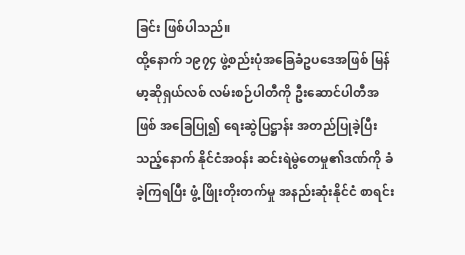ခြင်း ဖြစ်ပါသည်။
ထို့နောက် ၁၉၇၄ ဖွဲ့စည်းပုံအခြေခံဥပဒေအဖြစ် မြန်မာ့ဆိုရှယ်လစ် လမ်းစဉ်ပါတီကို ဦးဆောင်ပါတီအဖြစ် အခြေပြု၍ ရေးဆွဲပြဋ္ဌာန်း အတည်ပြုခဲ့ပြီးသည့်နောက် နိုင်ငံအဝန်း ဆင်းရဲမွဲတေမှု၏ဒဏ်ကို ခံခဲ့ကြရပြီး ဖွံ့ ဖြိုးတိုးတက်မှု အနည်းဆုံးနိုင်ငံ စာရင်း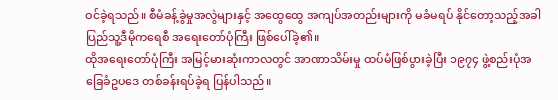ဝင်ခဲ့ရသည်။ စီမံခန့်ခွဲမှုအလွဲများနှင့် အထွေထွေ အကျပ်အတည်းများကို မခံမရပ် နိုင်တော့သည့်အခါ ပြည်သူ့ဒီမိုကရေစီ အရေးတော်ပုံကြီး ဖြစ်ပေါ်ခဲ့၏။
ထိုအရေးတော်ပုံကြီး အမြင့်မားဆုံးကာလတွင် အာဏာသိမ်းမှု ထပ်မံဖြစ်ပွားခဲ့ပြီး ၁၉၇၄ ဖွဲ့စည်းပုံအခြေခံဥပဒေ တစ်ခန်းရပ်ခဲ့ရ ပြန်ပါသည်။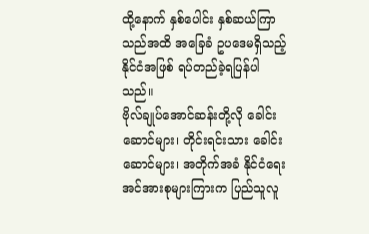ထို့နောက် နှစ်ပေါင်း နှစ်ဆယ်ကြာသည်အထိ အခြေခံ ဥပဒေမရှိသည့် နိုင်ငံအဖြစ် ရပ်တည်ခဲ့ရပြန်ပါသည်။
ဗိုလ်ချုပ်အောင်ဆန်းတို့လို ခေါင်းဆောင်များ၊ တိုင်းရင်းသား ခေါင်းဆောင်များ၊ အတိုက်အခံ နိုင်ငံရေးအင်အားစုများကြားက ပြည်သူလူ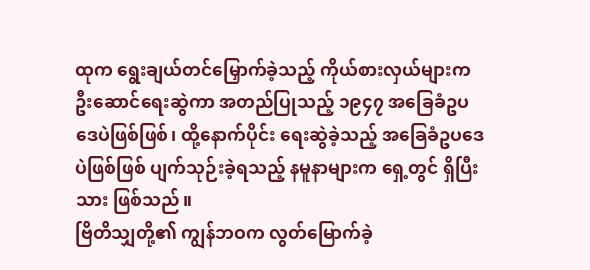ထုက ရွေးချယ်တင်မြှောက်ခဲ့သည့် ကိုယ်စားလှယ်များက ဦးဆောင်ရေးဆွဲကာ အတည်ပြုသည့် ၁၉၄၇ အခြေခံဥပဒေပဲဖြစ်ဖြစ်၊ ထို့နောက်ပိုင်း ရေးဆွဲခဲ့သည့် အခြေခံဥပဒေပဲဖြစ်ဖြစ် ပျက်သုဉ်းခဲ့ရသည့် နမူနာများက ရှေ့တွင် ရှိပြီးသား ဖြစ်သည်။
ဗြိတိသျှတို့၏ ကျွန်ဘဝက လွတ်မြောက်ခဲ့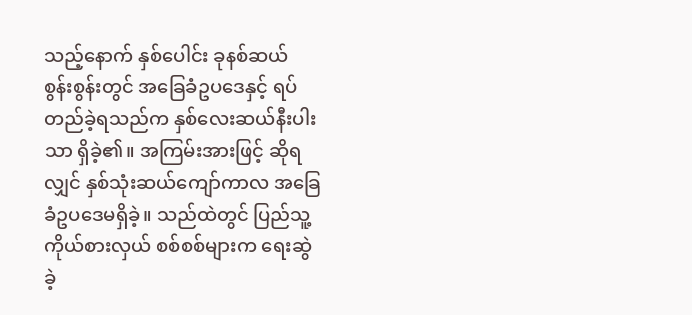သည့်နောက် နှစ်ပေါင်း ခုနစ်ဆယ် စွန်းစွန်းတွင် အခြေခံဥပဒေနှင့် ရပ်တည်ခဲ့ရသည်က နှစ်လေးဆယ်နီးပါးသာ ရှိခဲ့၏။ အကြမ်းအားဖြင့် ဆိုရလျှင် နှစ်သုံးဆယ်ကျော်ကာလ အခြေခံဥပဒေမရှိခဲ့။ သည်ထဲတွင် ပြည်သူ့ကိုယ်စားလှယ် စစ်စစ်များက ရေးဆွဲခဲ့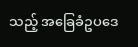သည့် အခြေခံဥပဒေ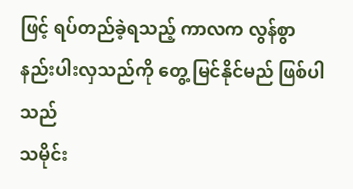ဖြင့် ရပ်တည်ခဲ့ရသည့် ကာလက လွန်စွာ နည်းပါးလှသည်ကို တွေ့ မြင်နိုင်မည် ဖြစ်ပါသည်
သမိုင်း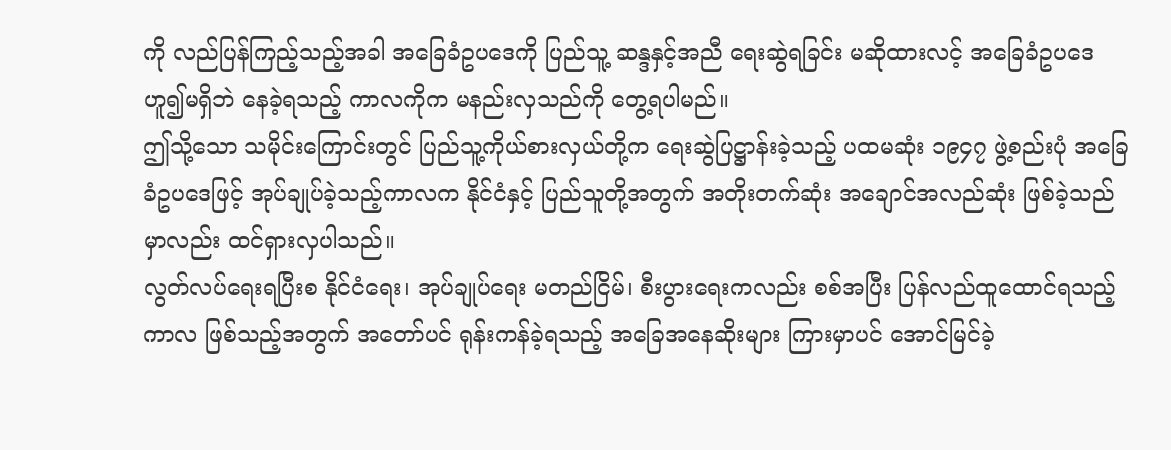ကို လည်ပြန်ကြည့်သည့်အခါ အခြေခံဥပဒေကို ပြည်သူ့ ဆန္ဒနှင့်အညီ ရေးဆွဲရခြင်း မဆိုထားလင့် အခြေခံဥပဒေဟူ၍မရှိဘဲ နေခဲ့ရသည့် ကာလကိုက မနည်းလှသည်ကို တွေ့ရပါမည်။
ဤသို့သော သမိုင်းကြောင်းတွင် ပြည်သူ့ကိုယ်စားလှယ်တို့က ရေးဆွဲပြဋ္ဌာန်းခဲ့သည့် ပထမဆုံး ၁၉၄၇ ဖွဲ့စည်းပုံ အခြေခံဥပဒေဖြင့် အုပ်ချုပ်ခဲ့သည့်ကာလက နိုင်ငံနှင့် ပြည်သူတို့အတွက် အတိုးတက်ဆုံး အချောင်အလည်ဆုံး ဖြစ်ခဲ့သည်မှာလည်း ထင်ရှားလှပါသည်။
လွတ်လပ်ရေးရပြီးစ နိုင်ငံရေး၊ အုပ်ချုပ်ရေး မတည်ငြိမ်၊ စီးပွားရေးကလည်း စစ်အပြီး ပြန်လည်ထူထောင်ရသည့်ကာလ ဖြစ်သည့်အတွက် အတော်ပင် ရုန်းကန်ခဲ့ရသည့် အခြေအနေဆိုးများ ကြားမှာပင် အောင်မြင်ခဲ့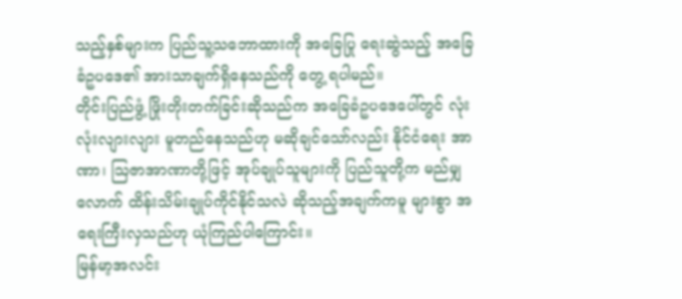သည့်နှစ်များက ပြည်သူ့သဘောထားကို အခြေပြု ရေးဆွဲသည့် အခြေခံဥပဒေ၏ အားသာချက်ရှိနေသည်ကို တွေ့ ရပါမည်။
တိုင်းပြည်ဖွံ့ ဖြိုးတိုးတက်ခြင်းဆိုသည်က အခြေခံဥပဒေပေါ်တွင် လုံးလုံးလျားလျား မူတည်နေသည်ဟု မဆိုချင်သော်လည်း နိုင်ငံရေး အာဏာ၊ သြဇာအာဏာတို့ဖြင့် အုပ်ချုပ်သူများကို ပြည်သူတို့က မည်မျှလောက် ထိန်းသိမ်းချုပ်ကိုင်နိုင်သလဲ ဆိုသည့်အချက်ကမူ များစွာ အရေးကြီးလှသည်ဟု ယုံကြည်ပါကြောင်း။
မြန်မာ့အလင်း